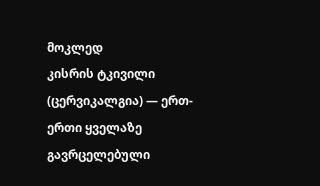მოკლედ
კისრის ტკივილი (ცერვიკალგია) — ერთ-ერთი ყველაზე გავრცელებული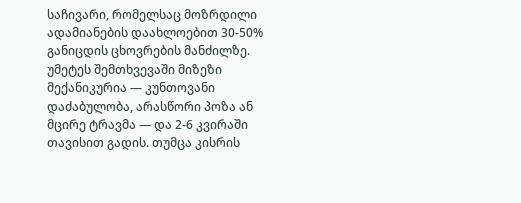საჩივარი, რომელსაც მოზრდილი ადამიანების დაახლოებით 30-50% განიცდის ცხოვრების მანძილზე. უმეტეს შემთხვევაში მიზეზი მექანიკურია — კუნთოვანი დაძაბულობა, არასწორი პოზა ან მცირე ტრავმა — და 2-6 კვირაში თავისით გადის. თუმცა კისრის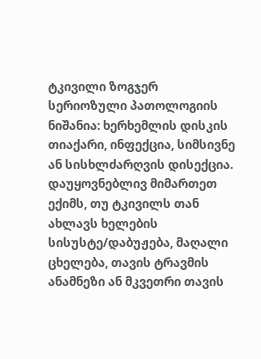ტკივილი ზოგჯერ სერიოზული პათოლოგიის ნიშანია: ხერხემლის დისკის თიაქარი, ინფექცია, სიმსივნე ან სისხლძარღვის დისექცია. დაუყოვნებლივ მიმართეთ ექიმს, თუ ტკივილს თან ახლავს ხელების სისუსტე/დაბუჟება, მაღალი ცხელება, თავის ტრავმის ანამნეზი ან მკვეთრი თავის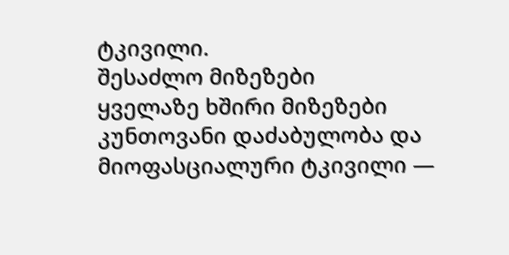ტკივილი.
შესაძლო მიზეზები
ყველაზე ხშირი მიზეზები
კუნთოვანი დაძაბულობა და მიოფასციალური ტკივილი —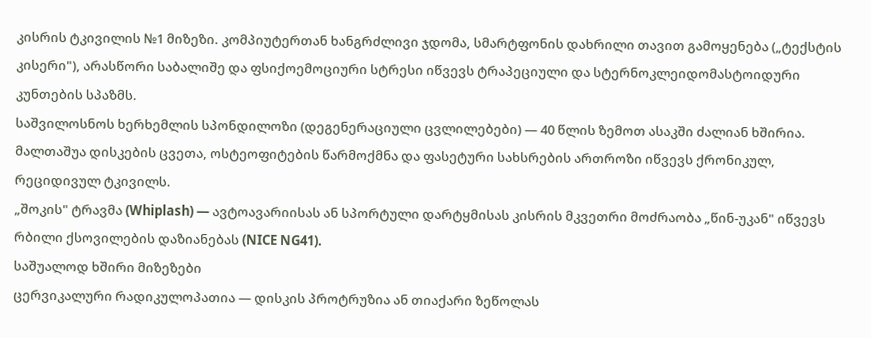კისრის ტკივილის №1 მიზეზი. კომპიუტერთან ხანგრძლივი ჯდომა, სმარტფონის დახრილი თავით გამოყენება („ტექსტის კისერი"), არასწორი საბალიშე და ფსიქოემოციური სტრესი იწვევს ტრაპეციული და სტერნოკლეიდომასტოიდური კუნთების სპაზმს.
საშვილოსნოს ხერხემლის სპონდილოზი (დეგენერაციული ცვლილებები) — 40 წლის ზემოთ ასაკში ძალიან ხშირია. მალთაშუა დისკების ცვეთა, ოსტეოფიტების წარმოქმნა და ფასეტური სახსრების ართროზი იწვევს ქრონიკულ, რეციდივულ ტკივილს.
„შოკის" ტრავმა (Whiplash) — ავტოავარიისას ან სპორტული დარტყმისას კისრის მკვეთრი მოძრაობა „წინ-უკან" იწვევს რბილი ქსოვილების დაზიანებას (NICE NG41).
საშუალოდ ხშირი მიზეზები
ცერვიკალური რადიკულოპათია — დისკის პროტრუზია ან თიაქარი ზეწოლას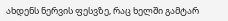ახდენს ნერვის ფესვზე, რაც ხელში გამტარ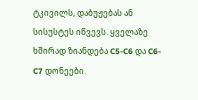ტკივილს, დაბუჟებას ან სისუსტეს იწვევს. ყველაზე ხშირად ზიანდება C5-C6 და C6-C7 დონეები.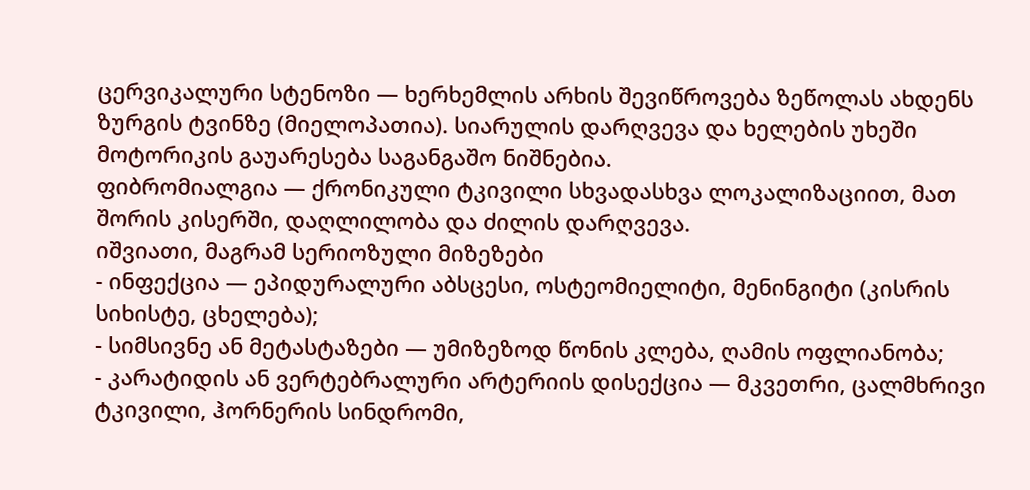ცერვიკალური სტენოზი — ხერხემლის არხის შევიწროვება ზეწოლას ახდენს ზურგის ტვინზე (მიელოპათია). სიარულის დარღვევა და ხელების უხეში მოტორიკის გაუარესება საგანგაშო ნიშნებია.
ფიბრომიალგია — ქრონიკული ტკივილი სხვადასხვა ლოკალიზაციით, მათ შორის კისერში, დაღლილობა და ძილის დარღვევა.
იშვიათი, მაგრამ სერიოზული მიზეზები
- ინფექცია — ეპიდურალური აბსცესი, ოსტეომიელიტი, მენინგიტი (კისრის სიხისტე, ცხელება);
- სიმსივნე ან მეტასტაზები — უმიზეზოდ წონის კლება, ღამის ოფლიანობა;
- კარატიდის ან ვერტებრალური არტერიის დისექცია — მკვეთრი, ცალმხრივი ტკივილი, ჰორნერის სინდრომი,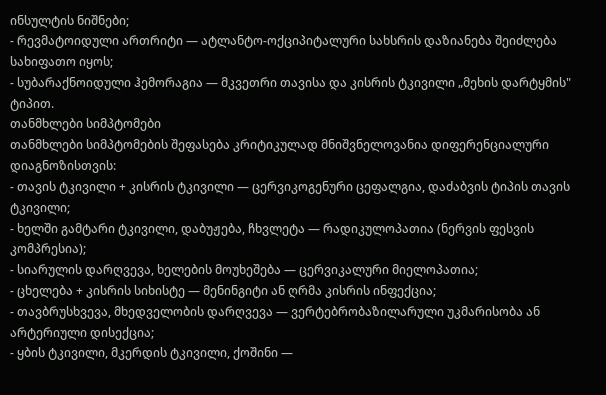ინსულტის ნიშნები;
- რევმატოიდული ართრიტი — ატლანტო-ოქციპიტალური სახსრის დაზიანება შეიძლება სახიფათო იყოს;
- სუბარაქნოიდული ჰემორაგია — მკვეთრი თავისა და კისრის ტკივილი „მეხის დარტყმის" ტიპით.
თანმხლები სიმპტომები
თანმხლები სიმპტომების შეფასება კრიტიკულად მნიშვნელოვანია დიფერენციალური დიაგნოზისთვის:
- თავის ტკივილი + კისრის ტკივილი — ცერვიკოგენური ცეფალგია, დაძაბვის ტიპის თავის ტკივილი;
- ხელში გამტარი ტკივილი, დაბუჟება, ჩხვლეტა — რადიკულოპათია (ნერვის ფესვის კომპრესია);
- სიარულის დარღვევა, ხელების მოუხეშება — ცერვიკალური მიელოპათია;
- ცხელება + კისრის სიხისტე — მენინგიტი ან ღრმა კისრის ინფექცია;
- თავბრუსხვევა, მხედველობის დარღვევა — ვერტებრობაზილარული უკმარისობა ან არტერიული დისექცია;
- ყბის ტკივილი, მკერდის ტკივილი, ქოშინი —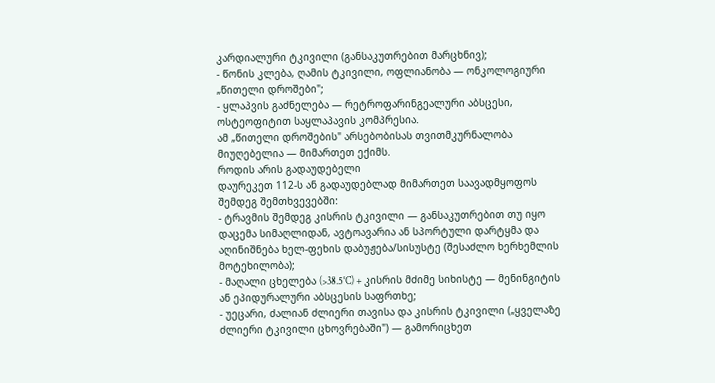კარდიალური ტკივილი (განსაკუთრებით მარცხნივ);
- წონის კლება, ღამის ტკივილი, ოფლიანობა — ონკოლოგიური „წითელი დროშები";
- ყლაპვის გაძნელება — რეტროფარინგეალური აბსცესი, ოსტეოფიტით საყლაპავის კომპრესია.
ამ „წითელი დროშების" არსებობისას თვითმკურნალობა მიუღებელია — მიმართეთ ექიმს.
როდის არის გადაუდებელი
დაურეკეთ 112-ს ან გადაუდებლად მიმართეთ საავადმყოფოს შემდეგ შემთხვევებში:
- ტრავმის შემდეგ კისრის ტკივილი — განსაკუთრებით თუ იყო დაცემა სიმაღლიდან, ავტოავარია ან სპორტული დარტყმა და აღინიშნება ხელ-ფეხის დაბუჟება/სისუსტე (შესაძლო ხერხემლის მოტეხილობა);
- მაღალი ცხელება (>38.5°C) + კისრის მძიმე სიხისტე — მენინგიტის ან ეპიდურალური აბსცესის საფრთხე;
- უეცარი, ძალიან ძლიერი თავისა და კისრის ტკივილი („ყველაზე ძლიერი ტკივილი ცხოვრებაში") — გამორიცხეთ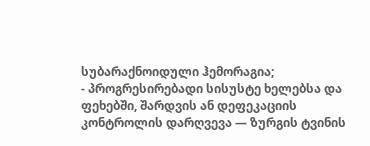სუბარაქნოიდული ჰემორაგია;
- პროგრესირებადი სისუსტე ხელებსა და ფეხებში, შარდვის ან დეფეკაციის კონტროლის დარღვევა — ზურგის ტვინის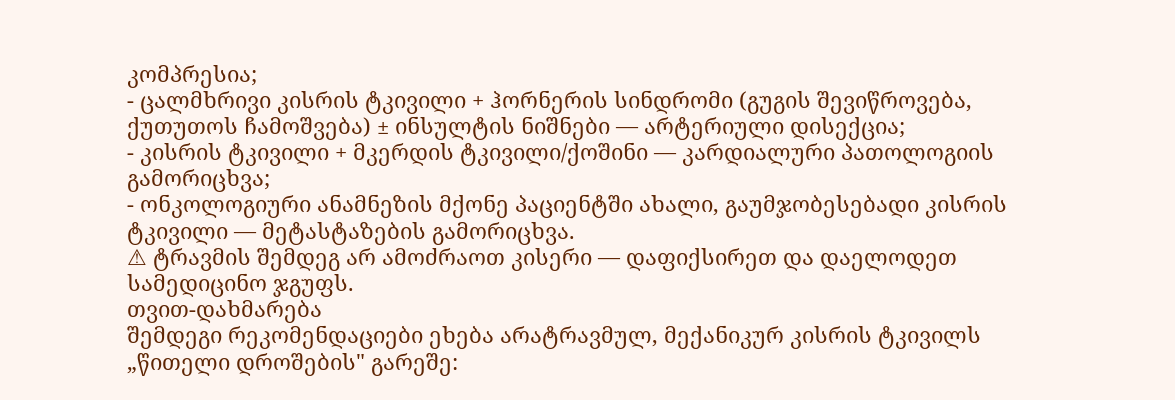კომპრესია;
- ცალმხრივი კისრის ტკივილი + ჰორნერის სინდრომი (გუგის შევიწროვება, ქუთუთოს ჩამოშვება) ± ინსულტის ნიშნები — არტერიული დისექცია;
- კისრის ტკივილი + მკერდის ტკივილი/ქოშინი — კარდიალური პათოლოგიის გამორიცხვა;
- ონკოლოგიური ანამნეზის მქონე პაციენტში ახალი, გაუმჯობესებადი კისრის ტკივილი — მეტასტაზების გამორიცხვა.
⚠ ტრავმის შემდეგ არ ამოძრაოთ კისერი — დაფიქსირეთ და დაელოდეთ სამედიცინო ჯგუფს.
თვით-დახმარება
შემდეგი რეკომენდაციები ეხება არატრავმულ, მექანიკურ კისრის ტკივილს „წითელი დროშების" გარეშე: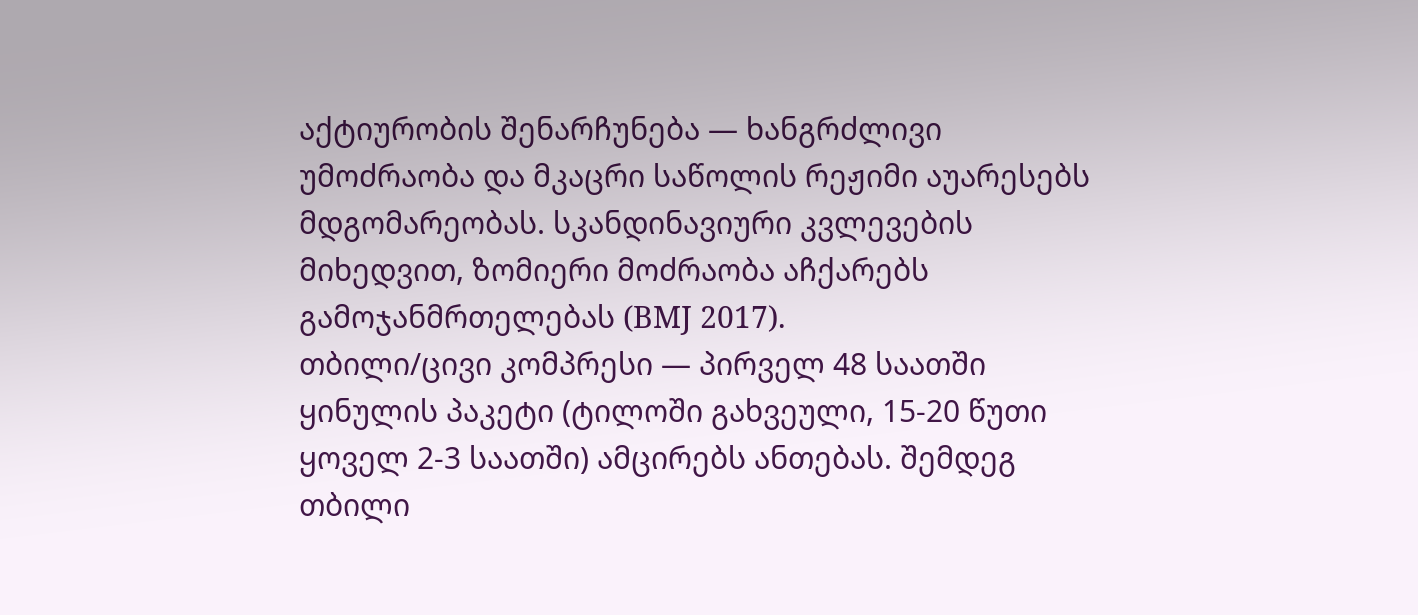აქტიურობის შენარჩუნება — ხანგრძლივი უმოძრაობა და მკაცრი საწოლის რეჟიმი აუარესებს მდგომარეობას. სკანდინავიური კვლევების მიხედვით, ზომიერი მოძრაობა აჩქარებს გამოჯანმრთელებას (BMJ 2017).
თბილი/ცივი კომპრესი — პირველ 48 საათში ყინულის პაკეტი (ტილოში გახვეული, 15-20 წუთი ყოველ 2-3 საათში) ამცირებს ანთებას. შემდეგ თბილი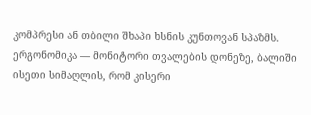კომპრესი ან თბილი შხაპი ხსნის კუნთოვან სპაზმს.
ერგონომიკა — მონიტორი თვალების დონეზე, ბალიში ისეთი სიმაღლის, რომ კისერი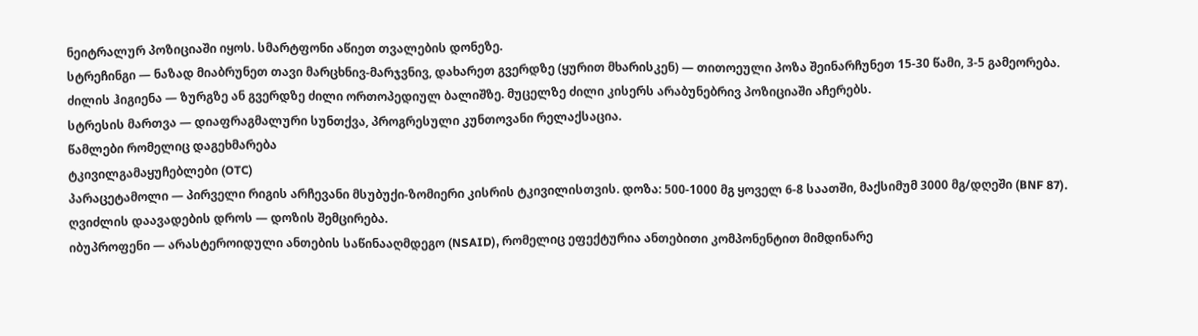ნეიტრალურ პოზიციაში იყოს. სმარტფონი აწიეთ თვალების დონეზე.
სტრეჩინგი — ნაზად მიაბრუნეთ თავი მარცხნივ-მარჯვნივ, დახარეთ გვერდზე (ყურით მხარისკენ) — თითოეული პოზა შეინარჩუნეთ 15-30 წამი, 3-5 გამეორება.
ძილის ჰიგიენა — ზურგზე ან გვერდზე ძილი ორთოპედიულ ბალიშზე. მუცელზე ძილი კისერს არაბუნებრივ პოზიციაში აჩერებს.
სტრესის მართვა — დიაფრაგმალური სუნთქვა, პროგრესული კუნთოვანი რელაქსაცია.
წამლები რომელიც დაგეხმარება
ტკივილგამაყუჩებლები (OTC)
პარაცეტამოლი — პირველი რიგის არჩევანი მსუბუქი-ზომიერი კისრის ტკივილისთვის. დოზა: 500-1000 მგ ყოველ 6-8 საათში, მაქსიმუმ 3000 მგ/დღეში (BNF 87). ღვიძლის დაავადების დროს — დოზის შემცირება.
იბუპროფენი — არასტეროიდული ანთების საწინააღმდეგო (NSAID), რომელიც ეფექტურია ანთებითი კომპონენტით მიმდინარე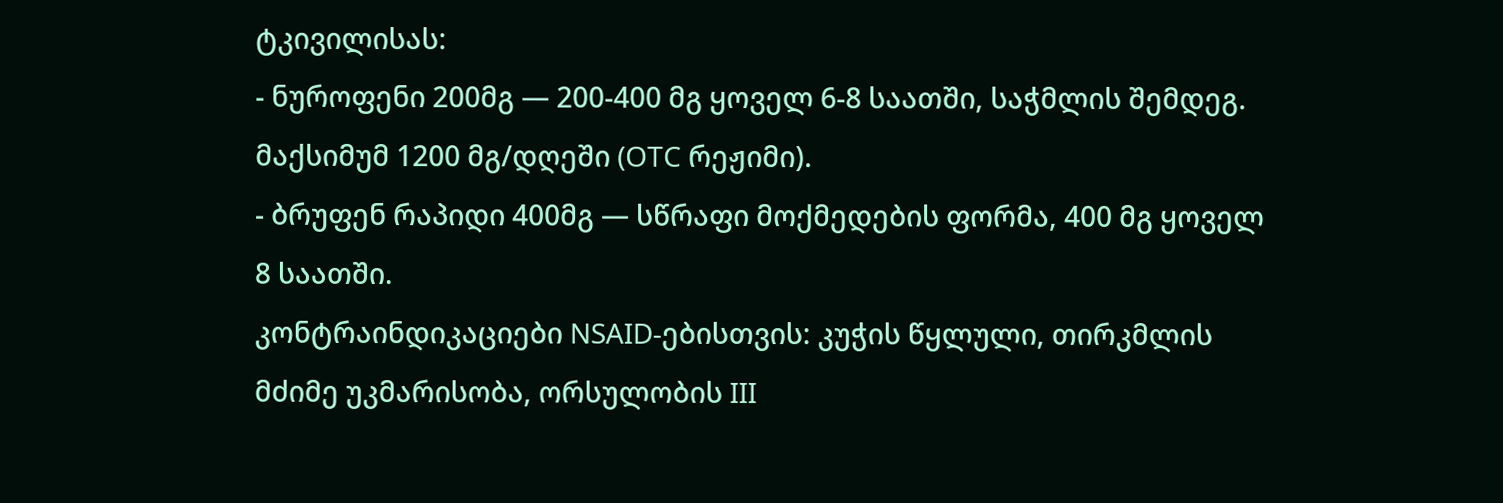ტკივილისას:
- ნუროფენი 200მგ — 200-400 მგ ყოველ 6-8 საათში, საჭმლის შემდეგ. მაქსიმუმ 1200 მგ/დღეში (OTC რეჟიმი).
- ბრუფენ რაპიდი 400მგ — სწრაფი მოქმედების ფორმა, 400 მგ ყოველ 8 საათში.
კონტრაინდიკაციები NSAID-ებისთვის: კუჭის წყლული, თირკმლის მძიმე უკმარისობა, ორსულობის III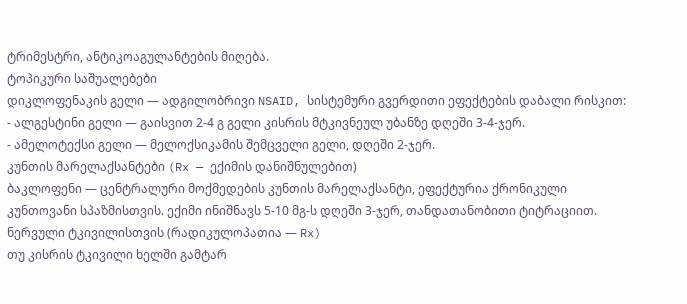ტრიმესტრი, ანტიკოაგულანტების მიღება.
ტოპიკური საშუალებები
დიკლოფენაკის გელი — ადგილობრივი NSAID, სისტემური გვერდითი ეფექტების დაბალი რისკით:
- ალგესტინი გელი — გაისვით 2-4 გ გელი კისრის მტკივნეულ უბანზე დღეში 3-4-ჯერ.
- ამელოტექსი გელი — მელოქსიკამის შემცველი გელი, დღეში 2-ჯერ.
კუნთის მარელაქსანტები (Rx — ექიმის დანიშნულებით)
ბაკლოფენი — ცენტრალური მოქმედების კუნთის მარელაქსანტი, ეფექტურია ქრონიკული კუნთოვანი სპაზმისთვის. ექიმი ინიშნავს 5-10 მგ-ს დღეში 3-ჯერ, თანდათანობითი ტიტრაციით.
ნერვული ტკივილისთვის (რადიკულოპათია — Rx)
თუ კისრის ტკივილი ხელში გამტარ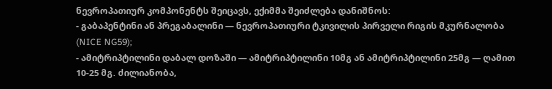ნევროპათიურ კომპონენტს შეიცავს, ექიმმა შეიძლება დანიშნოს:
- გაბაპენტინი ან პრეგაბალინი — ნევროპათიური ტკივილის პირველი რიგის მკურნალობა (NICE NG59);
- ამიტრიპტილინი დაბალ დოზაში — ამიტრიპტილინი 10მგ ან ამიტრიპტილინი 25მგ — ღამით 10-25 მგ. ძილიანობა,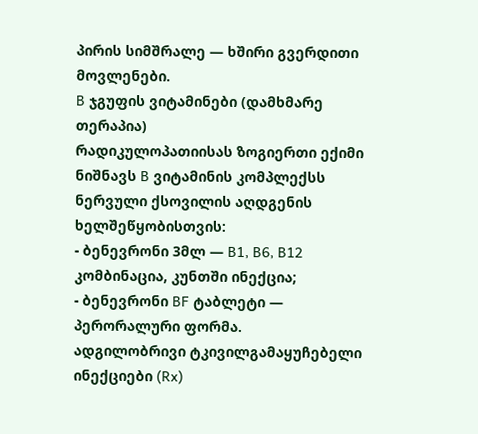პირის სიმშრალე — ხშირი გვერდითი მოვლენები.
B ჯგუფის ვიტამინები (დამხმარე თერაპია)
რადიკულოპათიისას ზოგიერთი ექიმი ნიშნავს B ვიტამინის კომპლექსს ნერვული ქსოვილის აღდგენის ხელშეწყობისთვის:
- ბენევრონი 3მლ — B1, B6, B12 კომბინაცია, კუნთში ინექცია;
- ბენევრონი BF ტაბლეტი — პერორალური ფორმა.
ადგილობრივი ტკივილგამაყუჩებელი ინექციები (Rx)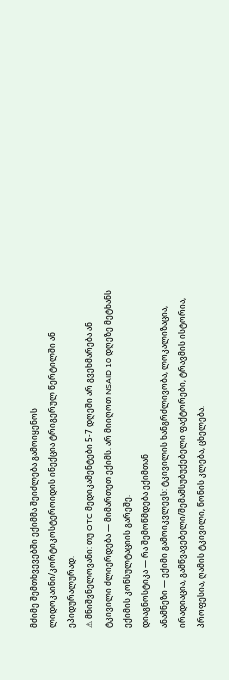მძიმე შემთხვევებში ექიმმა შეიძლება გამოიყენოს ლიდოკაინი/კორტიკოსტეროიდის ინექცია ტრიგერულ წერტილში ან ეპიდურალურად.
⚠ მნიშვნელოვანი: თუ OTC მედიკამენტები 5-7 დღეში არ გვეხმარება ან ტკივილი ძლიერდება — მიმართეთ ექიმს. არ მიიღოთ NSAID 10 დღეზე მეტხანს ექიმის კონსულტაციის გარეშე.
დიაგნოსტიკა — რა შემოწმდება ექიმთან
ანამნეზი — ექიმი გამოიკვლევს: ტკივილის ხანგრძლივობა, ლოკალიზაცია, ირადიაცია, გამწვავებელი/შემამსუბუქებელი ფაქტორები, ტრავმის ისტორია, პროფესია, ღამის ტკივილი, წონის კლება, ცხელება.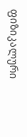ფიზიკალური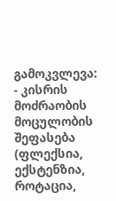გამოკვლევა:
- კისრის მოძრაობის მოცულობის შეფასება (ფლექსია, ექსტენზია, როტაცია,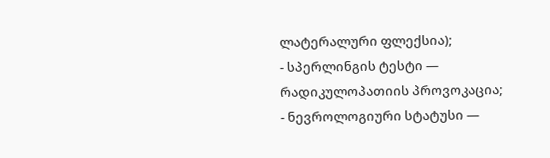ლატერალური ფლექსია);
- სპერლინგის ტესტი — რადიკულოპათიის პროვოკაცია;
- ნევროლოგიური სტატუსი —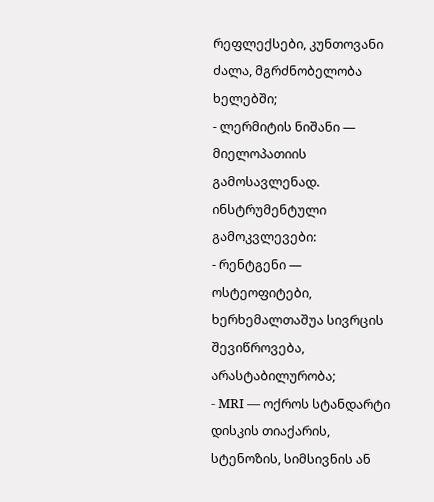რეფლექსები, კუნთოვანი ძალა, მგრძნობელობა ხელებში;
- ლერმიტის ნიშანი — მიელოპათიის გამოსავლენად.
ინსტრუმენტული გამოკვლევები:
- რენტგენი — ოსტეოფიტები, ხერხემალთაშუა სივრცის შევიწროვება, არასტაბილურობა;
- MRI — ოქროს სტანდარტი დისკის თიაქარის, სტენოზის, სიმსივნის ან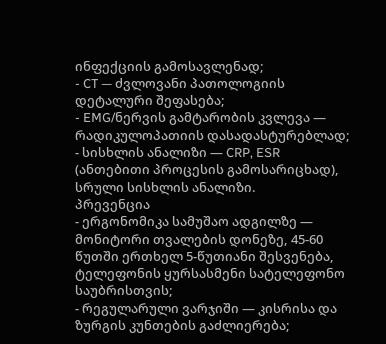ინფექციის გამოსავლენად;
- CT — ძვლოვანი პათოლოგიის დეტალური შეფასება;
- EMG/ნერვის გამტარობის კვლევა — რადიკულოპათიის დასადასტურებლად;
- სისხლის ანალიზი — CRP, ESR (ანთებითი პროცესის გამოსარიცხად), სრული სისხლის ანალიზი.
პრევენცია
- ერგონომიკა სამუშაო ადგილზე — მონიტორი თვალების დონეზე, 45-60 წუთში ერთხელ 5-წუთიანი შესვენება, ტელეფონის ყურსასმენი სატელეფონო საუბრისთვის;
- რეგულარული ვარჯიში — კისრისა და ზურგის კუნთების გაძლიერება;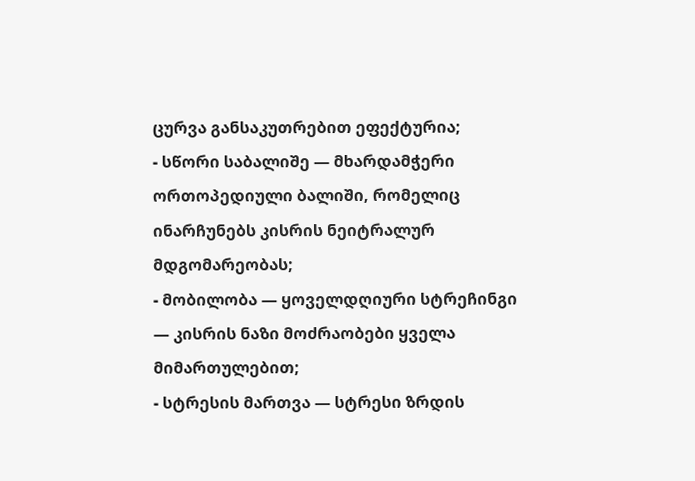ცურვა განსაკუთრებით ეფექტურია;
- სწორი საბალიშე — მხარდამჭერი ორთოპედიული ბალიში, რომელიც ინარჩუნებს კისრის ნეიტრალურ მდგომარეობას;
- მობილობა — ყოველდღიური სტრეჩინგი — კისრის ნაზი მოძრაობები ყველა მიმართულებით;
- სტრესის მართვა — სტრესი ზრდის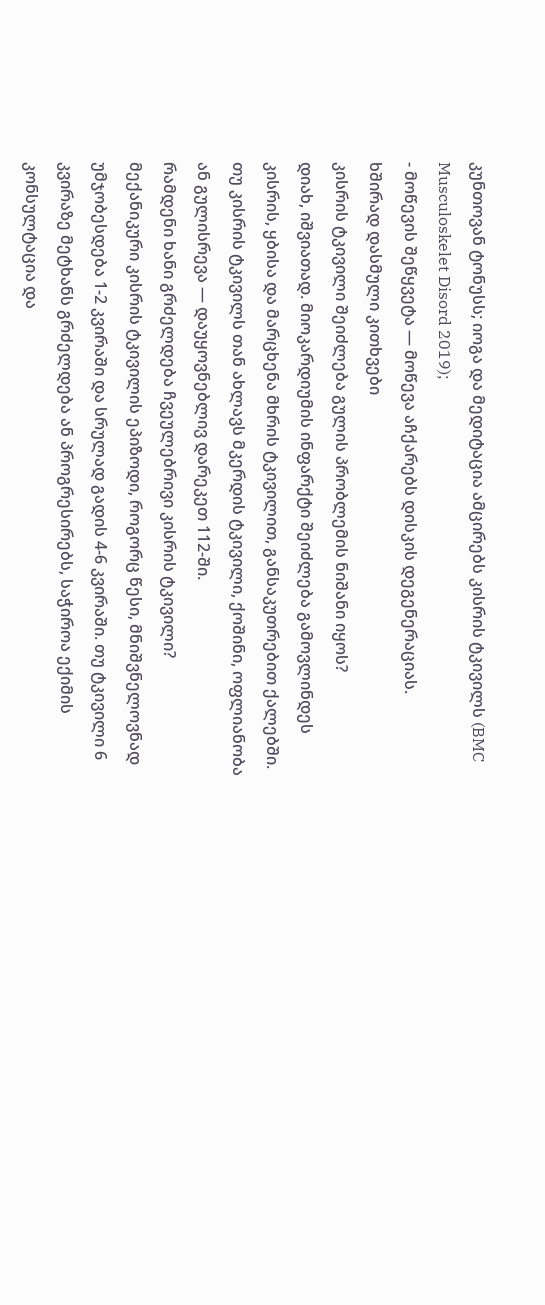კუნთოვან ტონუსს; იოგა და მედიტაცია ამცირებს კისრის ტკივილს (BMC Musculoskelet Disord 2019);
- მოწევის შეწყვეტა — მოწევა აჩქარებს დისკის დეგენერაციას.
ხშირად დასმული კითხვები
კისრის ტკივილი შეიძლება გულის პრობლემის ნიშანი იყოს?
დიახ, იშვიათად. მიოკარდიუმის ინფარქტი შეიძლება გამოვლინდეს კისრის, ყბისა და მარცხენა მხრის ტკივილით, განსაკუთრებით ქალებში. თუ კისრის ტკივილს თან ახლავს მკერდის ტკივილი, ქოშინი, ოფლიანობა ან გულისრევა — დაუყოვნებლივ დარეკეთ 112-ში.
რამდენი ხანი გრძელდება ჩვეულებრივი კისრის ტკივილი?
მექანიკური კისრის ტკივილის ეპიზოდი, როგორც წესი, მნიშვნელოვნად უმჯობესდება 1-2 კვირაში და სრულად გადის 4-6 კვირაში. თუ ტკივილი 6 კვირაზე მეტხანს გრძელდება ან პროგრესირებს, საჭიროა ექიმის კონსულტაცია და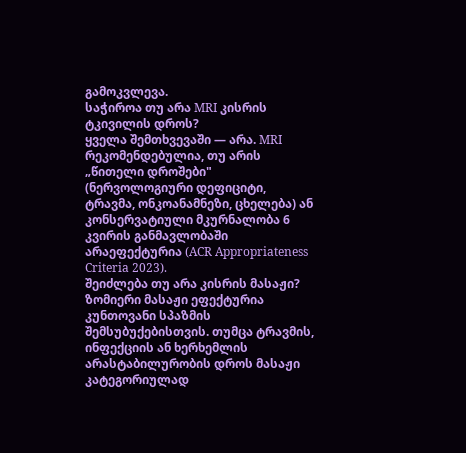გამოკვლევა.
საჭიროა თუ არა MRI კისრის ტკივილის დროს?
ყველა შემთხვევაში — არა. MRI რეკომენდებულია, თუ არის „წითელი დროშები" (ნერვოლოგიური დეფიციტი, ტრავმა, ონკოანამნეზი, ცხელება) ან კონსერვატიული მკურნალობა 6 კვირის განმავლობაში არაეფექტურია (ACR Appropriateness Criteria 2023).
შეიძლება თუ არა კისრის მასაჟი?
ზომიერი მასაჟი ეფექტურია კუნთოვანი სპაზმის შემსუბუქებისთვის. თუმცა ტრავმის, ინფექციის ან ხერხემლის არასტაბილურობის დროს მასაჟი კატეგორიულად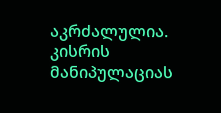აკრძალულია. კისრის მანიპულაციას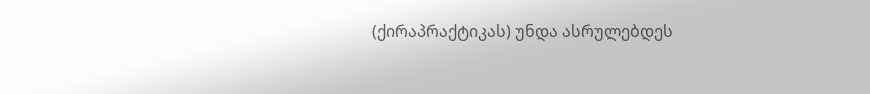(ქირაპრაქტიკას) უნდა ასრულებდეს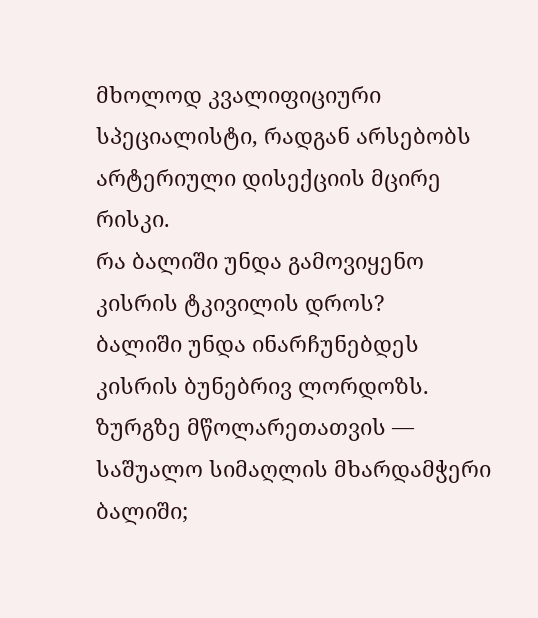მხოლოდ კვალიფიციური სპეციალისტი, რადგან არსებობს არტერიული დისექციის მცირე რისკი.
რა ბალიში უნდა გამოვიყენო კისრის ტკივილის დროს?
ბალიში უნდა ინარჩუნებდეს კისრის ბუნებრივ ლორდოზს. ზურგზე მწოლარეთათვის — საშუალო სიმაღლის მხარდამჭერი ბალიში;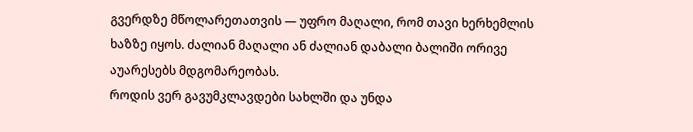გვერდზე მწოლარეთათვის — უფრო მაღალი, რომ თავი ხერხემლის ხაზზე იყოს. ძალიან მაღალი ან ძალიან დაბალი ბალიში ორივე აუარესებს მდგომარეობას.
როდის ვერ გავუმკლავდები სახლში და უნდა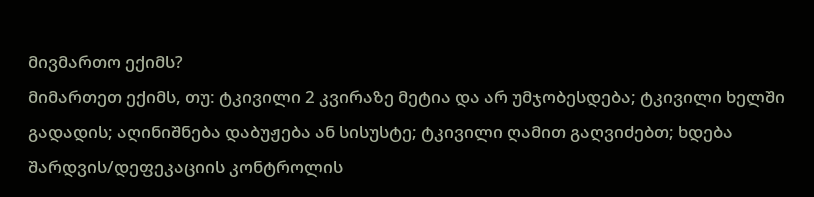მივმართო ექიმს?
მიმართეთ ექიმს, თუ: ტკივილი 2 კვირაზე მეტია და არ უმჯობესდება; ტკივილი ხელში გადადის; აღინიშნება დაბუჟება ან სისუსტე; ტკივილი ღამით გაღვიძებთ; ხდება შარდვის/დეფეკაციის კონტროლის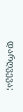დარღვევა;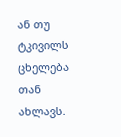ან თუ ტკივილს ცხელება თან ახლავს.